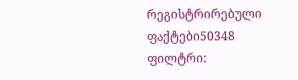რეგისტრირებული ფაქტები50348
ფილტრი: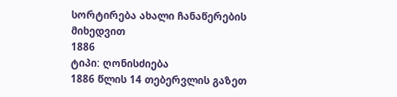სორტირება ახალი ჩანაწერების მიხედვით
1886
ტიპი: ღონისძიება
1886 წლის 14 თებერვლის გაზეთ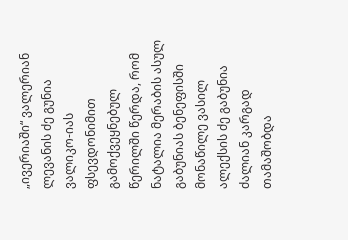„ივერიაში“ ვალერიან ლევანის ძე გუნია ვალიკო-იას ფსევდონიმით გამოქვეყნებულ წერილში წერდა, რომ ნატალია მერაბის ასულ გაბუნიას ბენეფისში მონაწილე ვასილ ალექსის ძე გაბუნია ძალიან კარგად თამაშობდა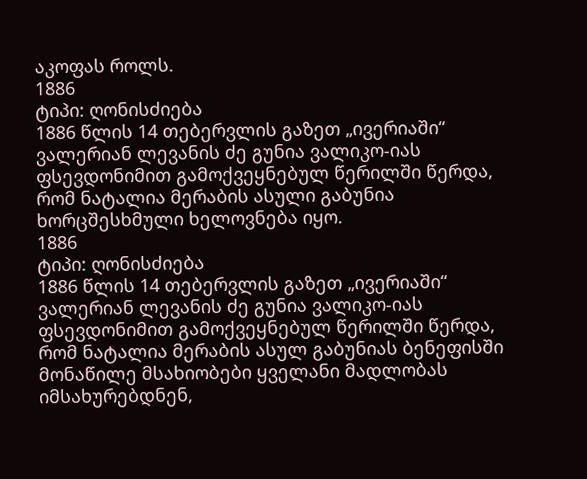აკოფას როლს.
1886
ტიპი: ღონისძიება
1886 წლის 14 თებერვლის გაზეთ „ივერიაში“ ვალერიან ლევანის ძე გუნია ვალიკო-იას ფსევდონიმით გამოქვეყნებულ წერილში წერდა, რომ ნატალია მერაბის ასული გაბუნია ხორცშესხმული ხელოვნება იყო.
1886
ტიპი: ღონისძიება
1886 წლის 14 თებერვლის გაზეთ „ივერიაში“ ვალერიან ლევანის ძე გუნია ვალიკო-იას ფსევდონიმით გამოქვეყნებულ წერილში წერდა, რომ ნატალია მერაბის ასულ გაბუნიას ბენეფისში მონაწილე მსახიობები ყველანი მადლობას იმსახურებდნენ,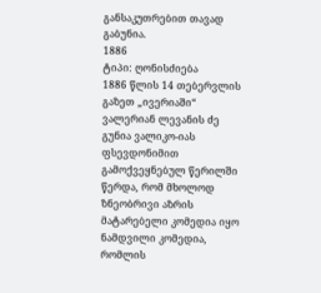განსაკუთრებით თავად გაბუნია.
1886
ტიპი: ღონისძიება
1886 წლის 14 თებერვლის გაზეთ „ივერიაში“ ვალერიან ლევანის ძე გუნია ვალიკო-იას ფსევდონიმით გამოქვეყნებულ წერილში წერდა, რომ მხოლოდ ზნეობრივი აზრის მატარებელი კომედია იყო ნამდვილი კომედია, რომლის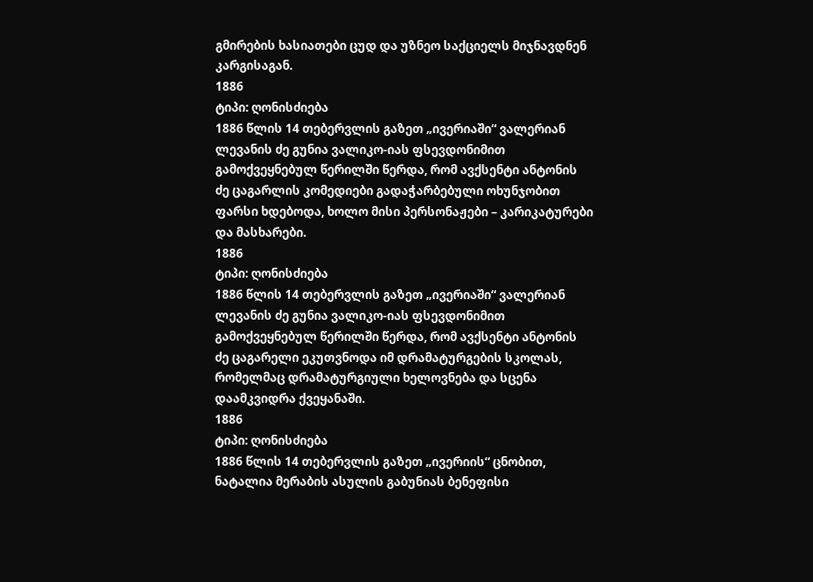გმირების ხასიათები ცუდ და უზნეო საქციელს მიჯნავდნენ კარგისაგან.
1886
ტიპი: ღონისძიება
1886 წლის 14 თებერვლის გაზეთ „ივერიაში“ ვალერიან ლევანის ძე გუნია ვალიკო-იას ფსევდონიმით გამოქვეყნებულ წერილში წერდა, რომ ავქსენტი ანტონის ძე ცაგარლის კომედიები გადაჭარბებული ოხუნჯობით ფარსი ხდებოდა, ხოლო მისი პერსონაჟები – კარიკატურები და მასხარები.
1886
ტიპი: ღონისძიება
1886 წლის 14 თებერვლის გაზეთ „ივერიაში“ ვალერიან ლევანის ძე გუნია ვალიკო-იას ფსევდონიმით გამოქვეყნებულ წერილში წერდა, რომ ავქსენტი ანტონის ძე ცაგარელი ეკუთვნოდა იმ დრამატურგების სკოლას, რომელმაც დრამატურგიული ხელოვნება და სცენა დაამკვიდრა ქვეყანაში.
1886
ტიპი: ღონისძიება
1886 წლის 14 თებერვლის გაზეთ „ივერიის“ ცნობით, ნატალია მერაბის ასულის გაბუნიას ბენეფისი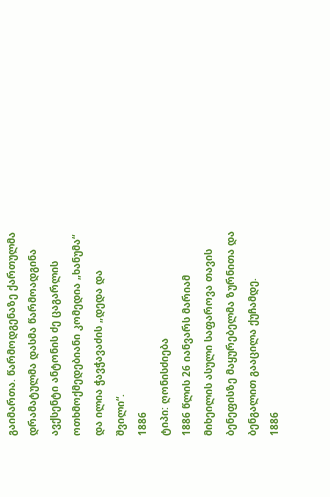გაიმართა. წარმოდგენაზე ქართულმა დრამატულმა დასმა წარმოადგინა ავქსენტი ანტონის ძე ცაგარლის ოთხმოქმედებიანი კომედია „ხანუმა“ და ილია ჭავჭავაძის „დედა და შვილი“.
1886
ტიპი: ღონისძიება
1886 წლის 26 იანვარს მარიამ მიხეილის ასული საფაროვა თავის ბენეფისზე მაყურებელმა ზურნითა და ბენგალით გააცილა ქუჩამდე.
1886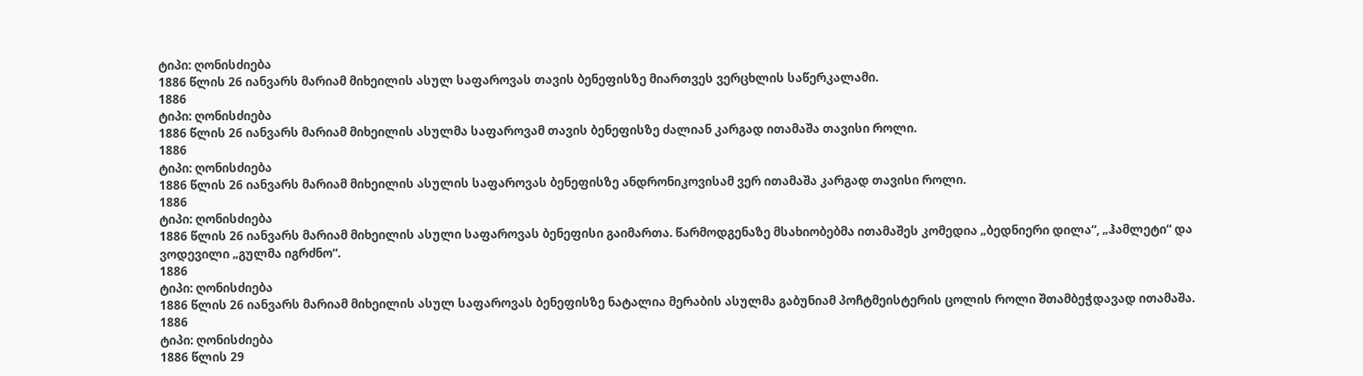ტიპი: ღონისძიება
1886 წლის 26 იანვარს მარიამ მიხეილის ასულ საფაროვას თავის ბენეფისზე მიართვეს ვერცხლის საწერკალამი.
1886
ტიპი: ღონისძიება
1886 წლის 26 იანვარს მარიამ მიხეილის ასულმა საფაროვამ თავის ბენეფისზე ძალიან კარგად ითამაშა თავისი როლი.
1886
ტიპი: ღონისძიება
1886 წლის 26 იანვარს მარიამ მიხეილის ასულის საფაროვას ბენეფისზე ანდრონიკოვისამ ვერ ითამაშა კარგად თავისი როლი.
1886
ტიპი: ღონისძიება
1886 წლის 26 იანვარს მარიამ მიხეილის ასული საფაროვას ბენეფისი გაიმართა. წარმოდგენაზე მსახიობებმა ითამაშეს კომედია „ბედნიერი დილა“, „ჰამლეტი“ და ვოდევილი „გულმა იგრძნო“.
1886
ტიპი: ღონისძიება
1886 წლის 26 იანვარს მარიამ მიხეილის ასულ საფაროვას ბენეფისზე ნატალია მერაბის ასულმა გაბუნიამ პოჩტმეისტერის ცოლის როლი შთამბეჭდავად ითამაშა.
1886
ტიპი: ღონისძიება
1886 წლის 29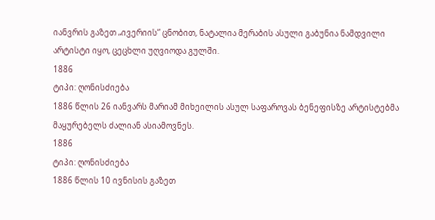იანვრის გაზეთ „ივერიის“ ცნობით, ნატალია მერაბის ასული გაბუნია ნამდვილი არტისტი იყო, ცეცხლი უღვიოდა გულში.
1886
ტიპი: ღონისძიება
1886 წლის 26 იანვარს მარიამ მიხეილის ასულ საფაროვას ბენეფისზე არტისტებმა მაყურებელს ძალიან ასიამოვნეს.
1886
ტიპი: ღონისძიება
1886 წლის 10 ივნისის გაზეთ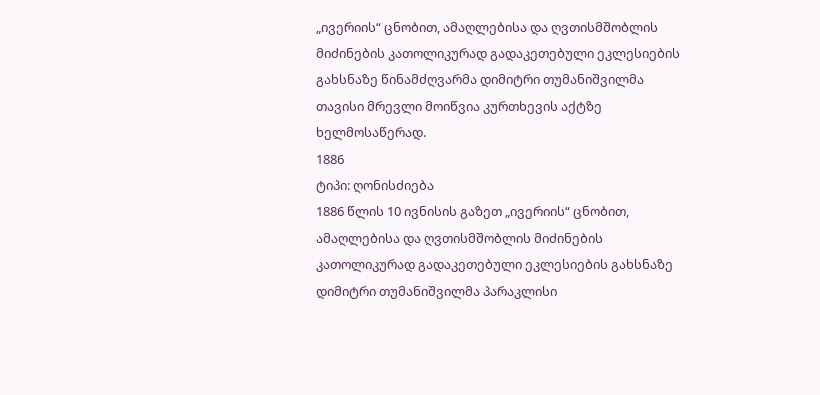„ივერიის“ ცნობით, ამაღლებისა და ღვთისმშობლის მიძინების კათოლიკურად გადაკეთებული ეკლესიების გახსნაზე წინამძღვარმა დიმიტრი თუმანიშვილმა თავისი მრევლი მოიწვია კურთხევის აქტზე ხელმოსაწერად.
1886
ტიპი: ღონისძიება
1886 წლის 10 ივნისის გაზეთ „ივერიის“ ცნობით, ამაღლებისა და ღვთისმშობლის მიძინების კათოლიკურად გადაკეთებული ეკლესიების გახსნაზე დიმიტრი თუმანიშვილმა პარაკლისი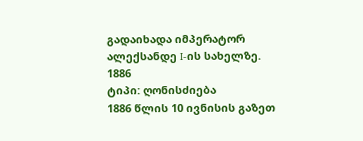გადაიხადა იმპერატორ ალექსანდე I-ის სახელზე.
1886
ტიპი: ღონისძიება
1886 წლის 10 ივნისის გაზეთ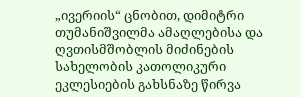„ივერიის“ ცნობით, დიმიტრი თუმანიშვილმა ამაღლებისა და ღვთისმშობლის მიძინების სახელობის კათოლიკური ეკლესიების გახსნაზე წირვა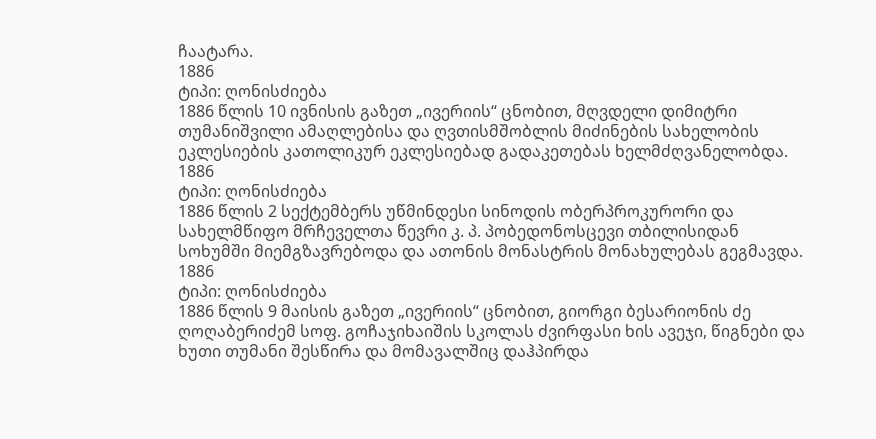ჩაატარა.
1886
ტიპი: ღონისძიება
1886 წლის 10 ივნისის გაზეთ „ივერიის“ ცნობით, მღვდელი დიმიტრი თუმანიშვილი ამაღლებისა და ღვთისმშობლის მიძინების სახელობის ეკლესიების კათოლიკურ ეკლესიებად გადაკეთებას ხელმძღვანელობდა.
1886
ტიპი: ღონისძიება
1886 წლის 2 სექტემბერს უწმინდესი სინოდის ობერპროკურორი და სახელმწიფო მრჩეველთა წევრი კ. პ. პობედონოსცევი თბილისიდან სოხუმში მიემგზავრებოდა და ათონის მონასტრის მონახულებას გეგმავდა.
1886
ტიპი: ღონისძიება
1886 წლის 9 მაისის გაზეთ „ივერიის“ ცნობით, გიორგი ბესარიონის ძე ღოღაბერიძემ სოფ. გოჩაჯიხაიშის სკოლას ძვირფასი ხის ავეჯი, წიგნები და ხუთი თუმანი შესწირა და მომავალშიც დაჰპირდა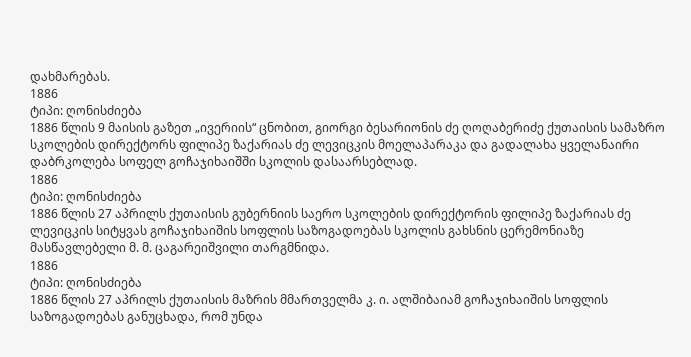დახმარებას.
1886
ტიპი: ღონისძიება
1886 წლის 9 მაისის გაზეთ „ივერიის“ ცნობით, გიორგი ბესარიონის ძე ღოღაბერიძე ქუთაისის სამაზრო სკოლების დირექტორს ფილიპე ზაქარიას ძე ლევიცკის მოელაპარაკა და გადალახა ყველანაირი დაბრკოლება სოფელ გოჩაჯიხაიშში სკოლის დასაარსებლად.
1886
ტიპი: ღონისძიება
1886 წლის 27 აპრილს ქუთაისის გუბერნიის საერო სკოლების დირექტორის ფილიპე ზაქარიას ძე ლევიცკის სიტყვას გოჩაჯიხაიშის სოფლის საზოგადოებას სკოლის გახსნის ცერემონიაზე მასწავლებელი მ. მ. ცაგარეიშვილი თარგმნიდა.
1886
ტიპი: ღონისძიება
1886 წლის 27 აპრილს ქუთაისის მაზრის მმართველმა კ. ი. ალშიბაიამ გოჩაჯიხაიშის სოფლის საზოგადოებას განუცხადა, რომ უნდა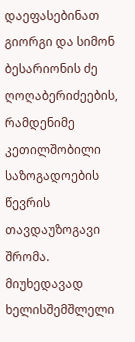დაეფასებინათ გიორგი და სიმონ ბესარიონის ძე ღოღაბერიძეების, რამდენიმე კეთილშობილი საზოგადოების წევრის თავდაუზოგავი შრომა. მიუხედავად ხელისშემშლელი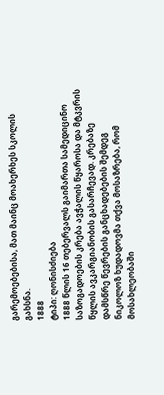გარემოებებისა, მათ მაინც მოახერხეს სკოლის გახსნა.
1888
ტიპი: ღონისძიება
1888 წლის 16 თებერვალს გაიმართა სამედიცინო საზოგადოების კრება ავჭალის წყაროსა და მტკვრის წყლის ავკარგიანობის გასარჩევად. კრებაზე დამსწრე წევრების განცხადებების შემდეგ ნიკოლოზ ხუდადოვმა თქვა მოსაზრება, რომ მოსახლეობაში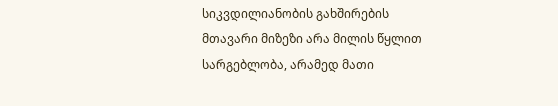სიკვდილიანობის გახშირების მთავარი მიზეზი არა მილის წყლით სარგებლობა, არამედ მათი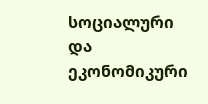სოციალური და ეკონომიკური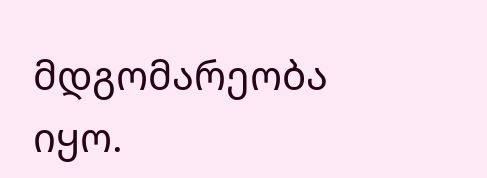მდგომარეობა იყო.